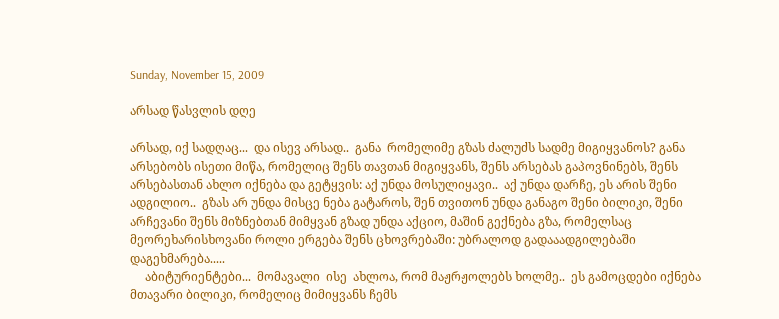Sunday, November 15, 2009

არსად წასვლის დღე

არსად, იქ სადღაც...  და ისევ არსად..  განა  რომელიმე გზას ძალუძს სადმე მიგიყვანოს? განა არსებობს ისეთი მიწა, რომელიც შენს თავთან მიგიყვანს, შენს არსებას გაპოვნინებს, შენს არსებასთან ახლო იქნება და გეტყვის: აქ უნდა მოსულიყავი..  აქ უნდა დარჩე, ეს არის შენი ადგილიო..  გზას არ უნდა მისცე ნება გატაროს, შენ თვითონ უნდა განაგო შენი ბილიკი, შენი არჩევანი შენს მიზნებთან მიმყვან გზად უნდა აქციო, მაშინ გექნება გზა, რომელსაც მეორეხარისხოვანი როლი ერგება შენს ცხოვრებაში: უბრალოდ გადააადგილებაში დაგეხმარება.....
     აბიტურიენტები...  მომავალი  ისე  ახლოა, რომ მაჟრჟოლებს ხოლმე..  ეს გამოცდები იქნება მთავარი ბილიკი, რომელიც მიმიყვანს ჩემს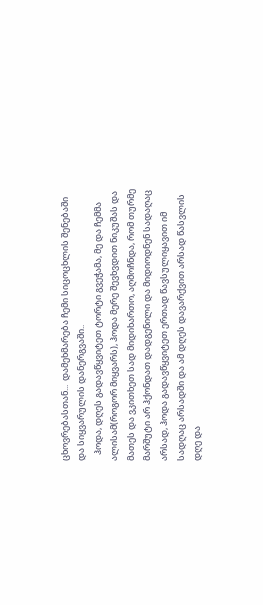ცხოვრებასთან...  დამეხმარება ჩემი სიცოცხლის შენებაში და სიყვარულის დანერგვაში..
   ჰოდა, დღეს გადავწყვიტეთ ტორტი გვეჭამა, მე და ჩემმა  ალისამ(როგორ მიყვარს), ჰოდა მერე შევხვდით ნიკუშას და მათეს და ვკითხეთ სად მიდიხართო, აღმოჩნდა, რომ თურმე მარშუტი არ ჰქონდათ დადგენილი და მიდიოდნენ სადაღაც არსად, ჰოდა გადავწყვიტეთ ერთად წავსულიყავით იმ სადღაც არსადში და ამ დღეს დავარქვით არსად წასვლის დღე და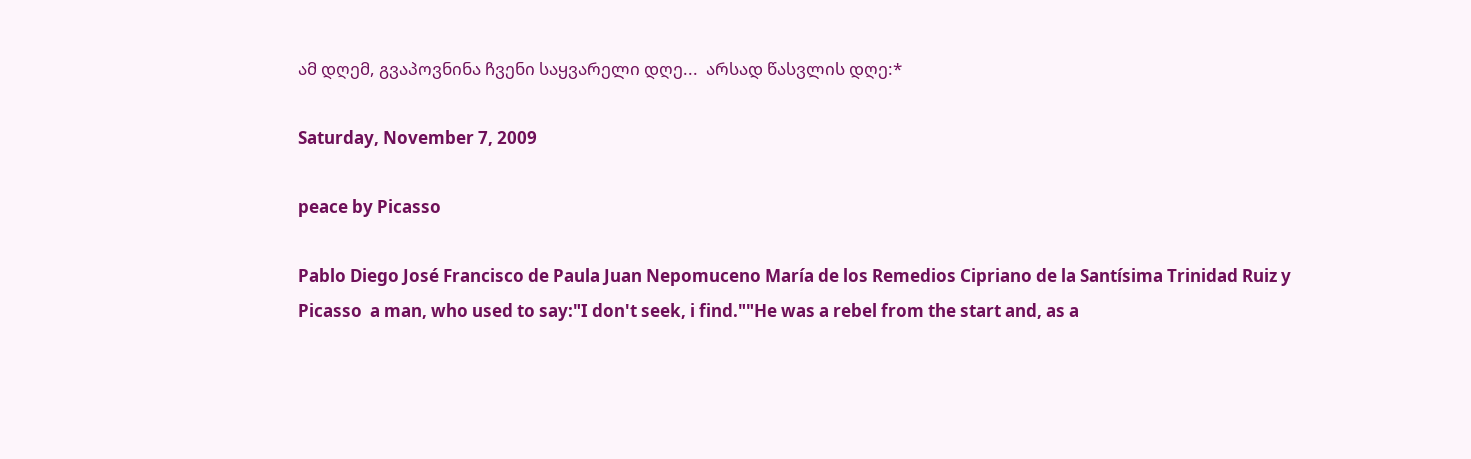ამ დღემ, გვაპოვნინა ჩვენი საყვარელი დღე...  არსად წასვლის დღე:*

Saturday, November 7, 2009

peace by Picasso

Pablo Diego José Francisco de Paula Juan Nepomuceno María de los Remedios Cipriano de la Santísima Trinidad Ruiz y Picasso  a man, who used to say:"I don't seek, i find.""He was a rebel from the start and, as a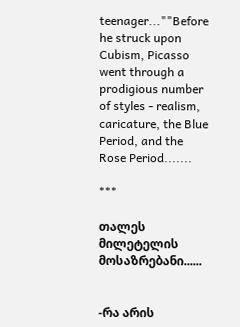teenager...""Before he struck upon Cubism, Picasso went through a prodigious number of styles - realism, caricature, the Blue Period, and the Rose Period.......

***

თალეს მილეტელის მოსაზრებანი......


-რა არის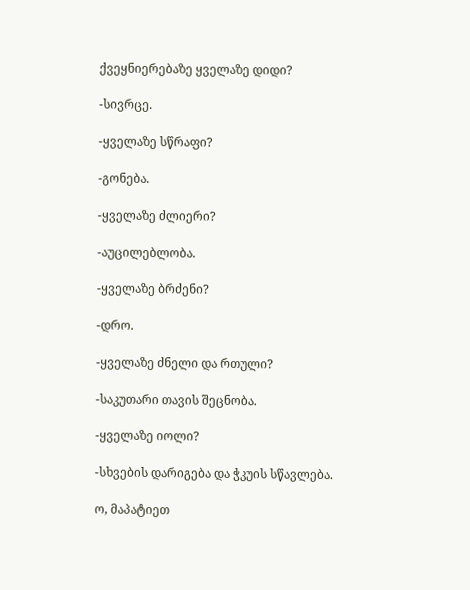ქვეყნიერებაზე ყველაზე დიდი?

-სივრცე.

-ყველაზე სწრაფი?

-გონება.

-ყველაზე ძლიერი?

-აუცილებლობა.

-ყველაზე ბრძენი?

-დრო.

-ყველაზე ძნელი და რთული?

-საკუთარი თავის შეცნობა.

-ყველაზე იოლი?

-სხვების დარიგება და ჭკუის სწავლება.

ო, მაპატიეთ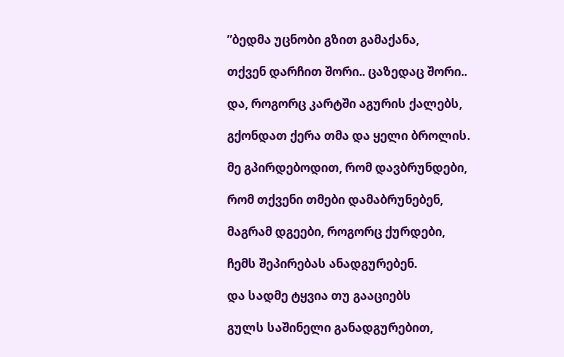”ბედმა უცნობი გზით გამაქანა,

თქვენ დარჩით შორი.. ცაზედაც შორი..

და, როგორც კარტში აგურის ქალებს,

გქონდათ ქერა თმა და ყელი ბროლის.

მე გპირდებოდით, რომ დავბრუნდები,

რომ თქვენი თმები დამაბრუნებენ,

მაგრამ დგეები, როგორც ქურდები,

ჩემს შეპირებას ანადგურებენ.

და სადმე ტყვია თუ გააციებს

გულს საშინელი განადგურებით,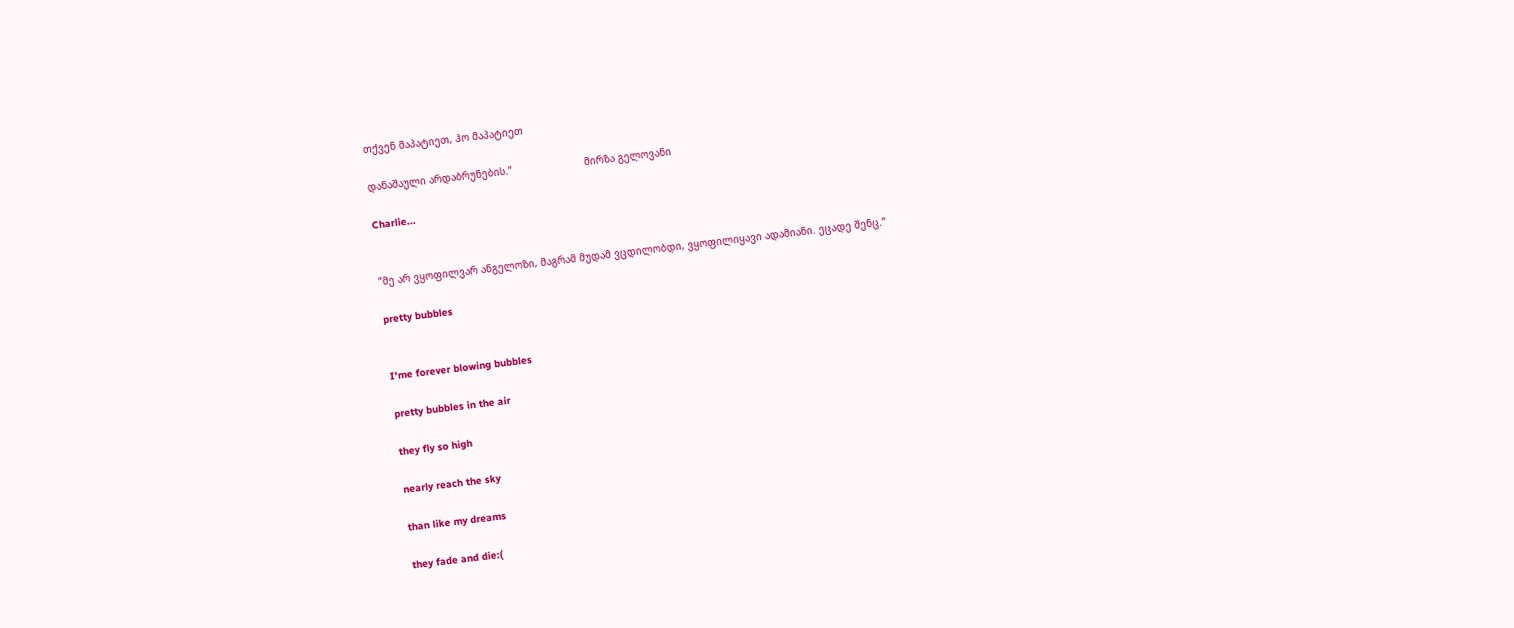თქვენ მაპატიეთ, ჰო მაპატიეთ

დანაშაული არდაბრუნების.”                        მირზა გელოვანი

Charlie...


”მე არ ვყოფილვარ ანგელოზი, მაგრამ მუდამ ვცდილობდი, ვყოფილიყავი ადამიანი. ეცადე შენც.”

pretty bubbles


I'me forever blowing bubbles

pretty bubbles in the air

they fly so high

nearly reach the sky

than like my dreams

they fade and die:(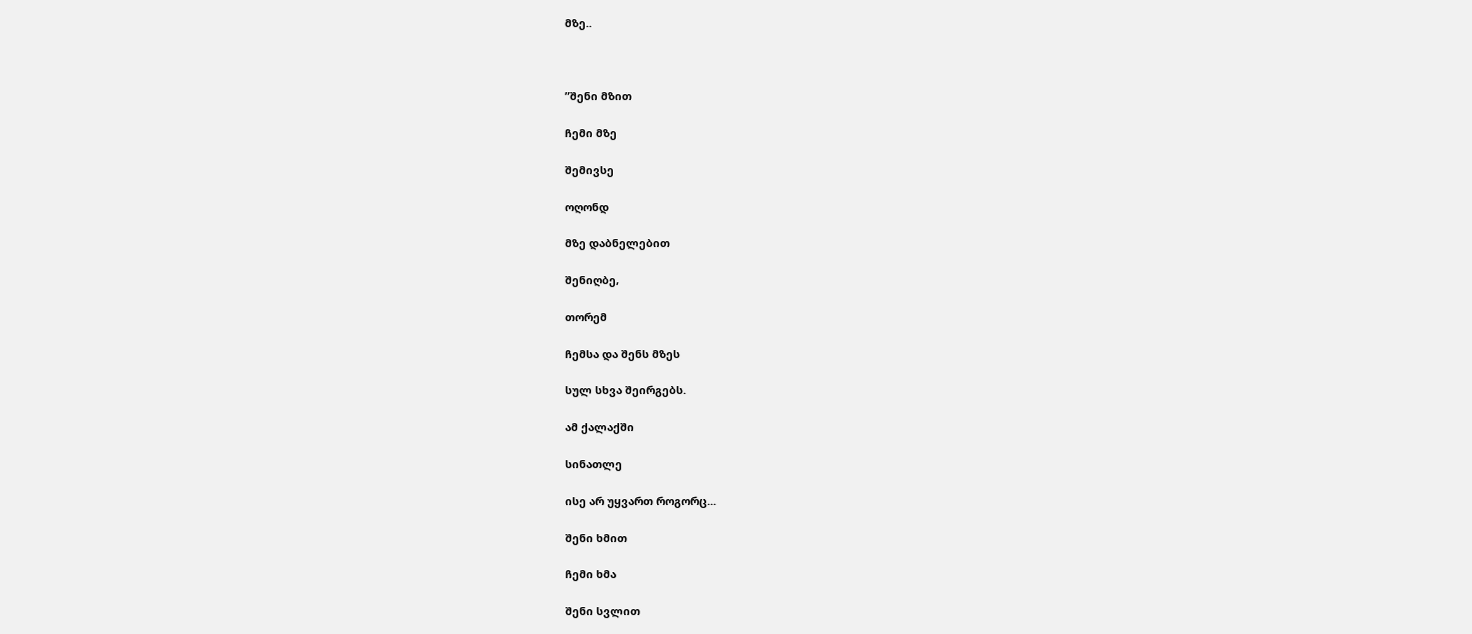მზე..



”შენი მზით

ჩემი მზე

შემივსე

ოღონდ

მზე დაბნელებით

შენიღბე,

თორემ

ჩემსა და შენს მზეს

სულ სხვა შეირგებს.

ამ ქალაქში

სინათლე

ისე არ უყვართ როგორც...

შენი ხმით

ჩემი ხმა

შენი სვლით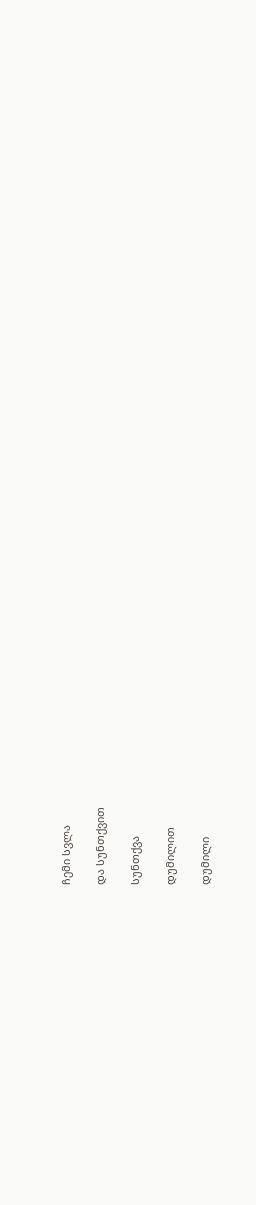ჩემი სვლა

და სუნთქვით

სუნთქვა

დუმილით

დუმილი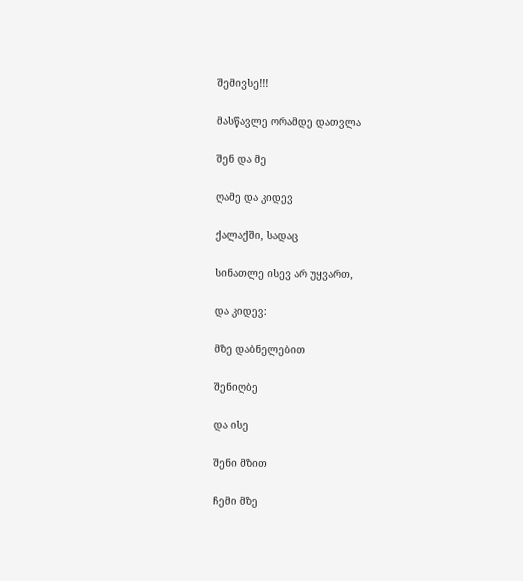შემივსე!!!

მასწავლე ორამდე დათვლა

შენ და მე

ღამე და კიდევ

ქალაქში, სადაც

სინათლე ისევ არ უყვართ,

და კიდევ:

მზე დაბნელებით

შენიღბე

და ისე

შენი მზით

ჩემი მზე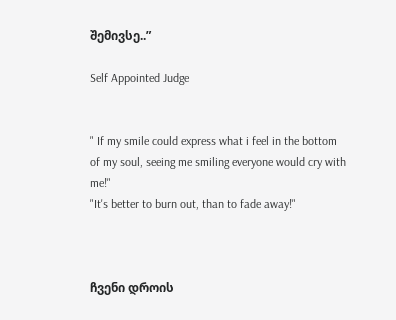შემივსე..”

Self Appointed Judge


" If my smile could express what i feel in the bottom of my soul, seeing me smiling everyone would cry with me!"                                                                                                                                                                                 "It's better to burn out, than to fade away!"



ჩვენი დროის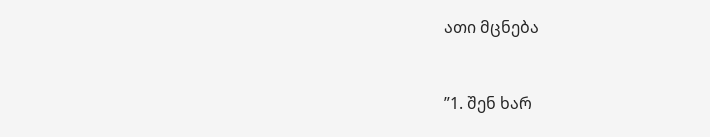ათი მცნება


”1. შენ ხარ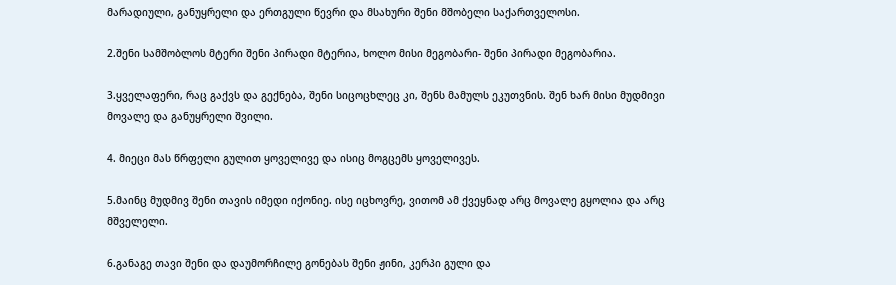მარადიული, განუყრელი და ერთგული წევრი და მსახური შენი მშობელი საქართველოსი.

2.შენი სამშობლოს მტერი შენი პირადი მტერია, ხოლო მისი მეგობარი- შენი პირადი მეგობარია.

3.ყველაფერი, რაც გაქვს და გექნება, შენი სიცოცხლეც კი, შენს მამულს ეკუთვნის. შენ ხარ მისი მუდმივი მოვალე და განუყრელი შვილი.

4. მიეცი მას წრფელი გულით ყოველივე და ისიც მოგცემს ყოველივეს.

5.მაინც მუდმივ შენი თავის იმედი იქონიე. ისე იცხოვრე, ვითომ ამ ქვეყნად არც მოვალე გყოლია და არც მშველელი.

6.განაგე თავი შენი და დაუმორჩილე გონებას შენი ჟინი, კერპი გული და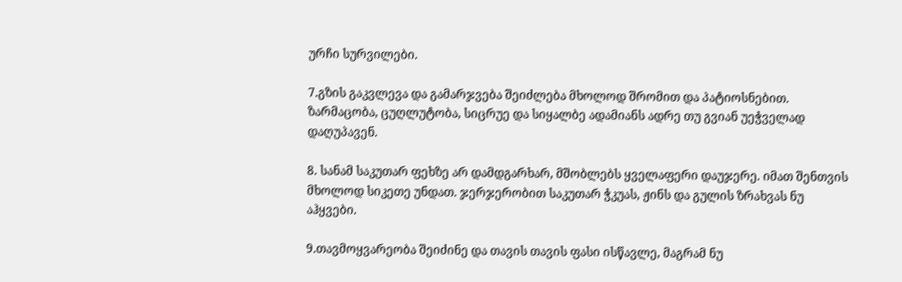ურჩი სურვილები.

7.გზის გაკვლევა და გამარჯვება შეიძლება მხოლოდ შრომით და პატიოსნებით. ზარმაცობა, ცუღლუტობა, სიცრუე და სიყალბე ადამიანს ადრე თუ გვიან უეჭველად დაღუპავენ.

8. სანამ საკუთარ ფეხზე არ დამდგარხარ, მშობლებს ყველაფერი დაუჯერე. იმათ შენთვის მხოლოდ სიკეთე უნდათ. ჯერჯერობით საკუთარ ჭკუას, ჟინს და გულის ზრახვას ნუ აჰყვები.

9.თავმოყვარეობა შეიძინე და თავის თავის ფასი ისწავლე, მაგრამ ნუ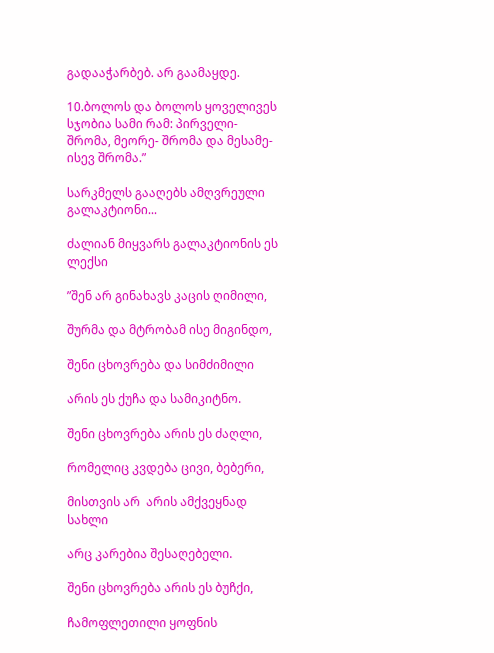გადააჭარბებ. არ გაამაყდე.

10.ბოლოს და ბოლოს ყოველივეს სჯობია სამი რამ: პირველი- შრომა, მეორე- შრომა და მესამე- ისევ შრომა.”

სარკმელს გააღებს ამღვრეული გალაკტიონი...

ძალიან მიყვარს გალაკტიონის ეს ლექსი

”შენ არ გინახავს კაცის ღიმილი,

შურმა და მტრობამ ისე მიგინდო,

შენი ცხოვრება და სიმძიმილი

არის ეს ქუჩა და სამიკიტნო.

შენი ცხოვრება არის ეს ძაღლი,

რომელიც კვდება ცივი, ბებერი,

მისთვის არ  არის ამქვეყნად სახლი

არც კარებია შესაღებელი.

შენი ცხოვრება არის ეს ბუჩქი,

ჩამოფლეთილი ყოფნის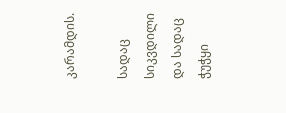კარამდის.

სადაც სიკვდილი და სადაც ჭუჭყი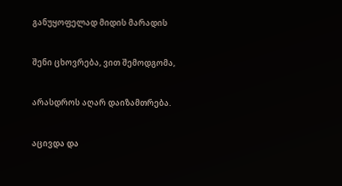განუყოფელად მიდის მარადის

შენი ცხოვრება, ვით შემოდგომა,

არასდროს აღარ დაიზამთრება.

აცივდა და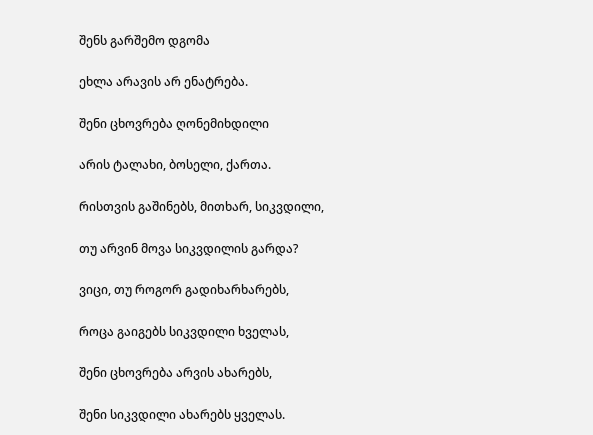შენს გარშემო დგომა

ეხლა არავის არ ენატრება.

შენი ცხოვრება ღონემიხდილი

არის ტალახი, ბოსელი, ქართა.

რისთვის გაშინებს, მითხარ, სიკვდილი,

თუ არვინ მოვა სიკვდილის გარდა?

ვიცი, თუ როგორ გადიხარხარებს,

როცა გაიგებს სიკვდილი ხველას,

შენი ცხოვრება არვის ახარებს,

შენი სიკვდილი ახარებს ყველას.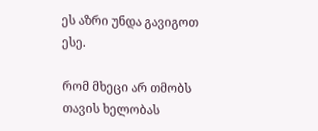ეს აზრი უნდა გავიგოთ ესე.

რომ მხეცი არ თმობს თავის ხელობას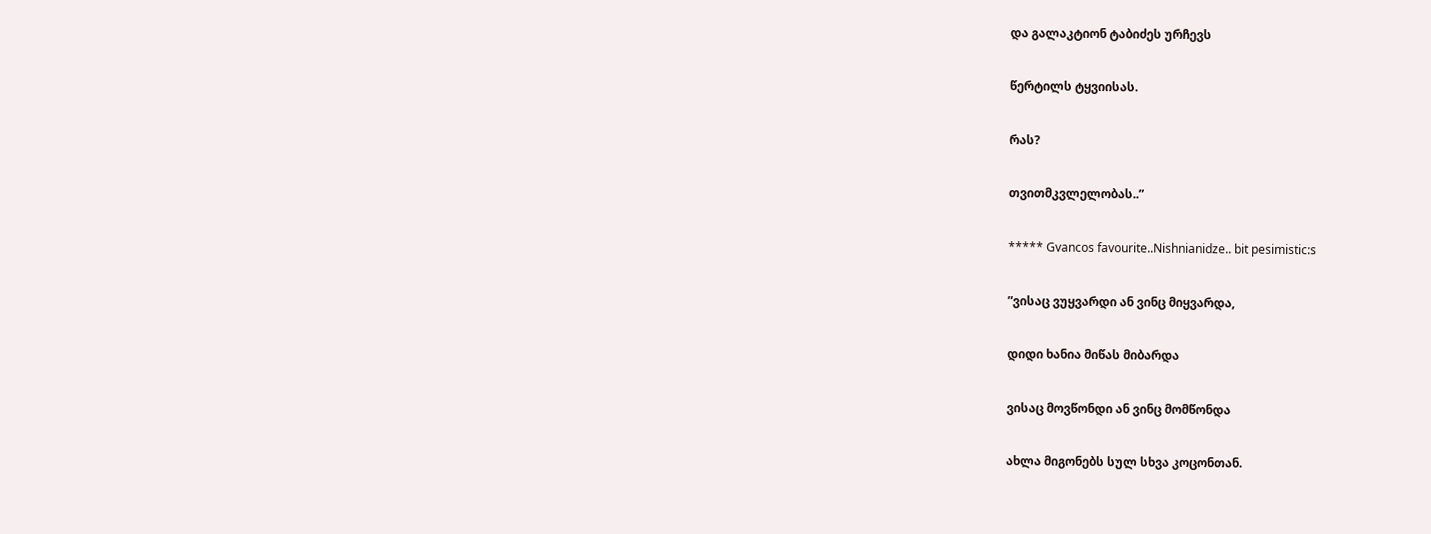და გალაკტიონ ტაბიძეს ურჩევს

წერტილს ტყვიისას.

რას?

თვითმკვლელობას..”

***** Gvancos favourite..Nishnianidze.. bit pesimistic:s

”ვისაც ვუყვარდი ან ვინც მიყვარდა,

დიდი ხანია მიწას მიბარდა

ვისაც მოვწონდი ან ვინც მომწონდა

ახლა მიგონებს სულ სხვა კოცონთან.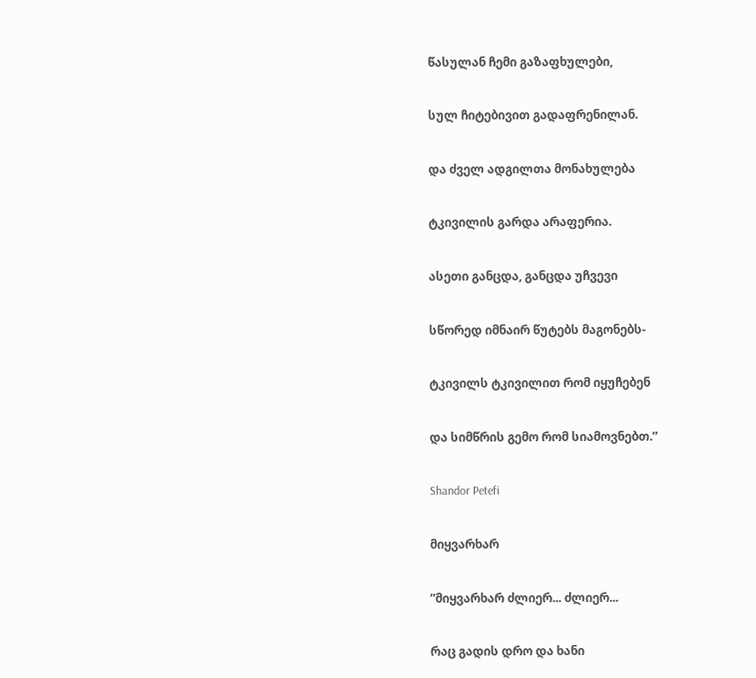წასულან ჩემი გაზაფხულები,

სულ ჩიტებივით გადაფრენილან.

და ძველ ადგილთა მონახულება

ტკივილის გარდა არაფერია.

ასეთი განცდა, განცდა უჩვევი

სწორედ იმნაირ წუტებს მაგონებს-

ტკივილს ტკივილით რომ იყუჩებენ

და სიმწრის გემო რომ სიამოვნებთ.”

Shandor Petefi

მიყვარხარ

”მიყვარხარ ძლიერ... ძლიერ...

რაც გადის დრო და ხანი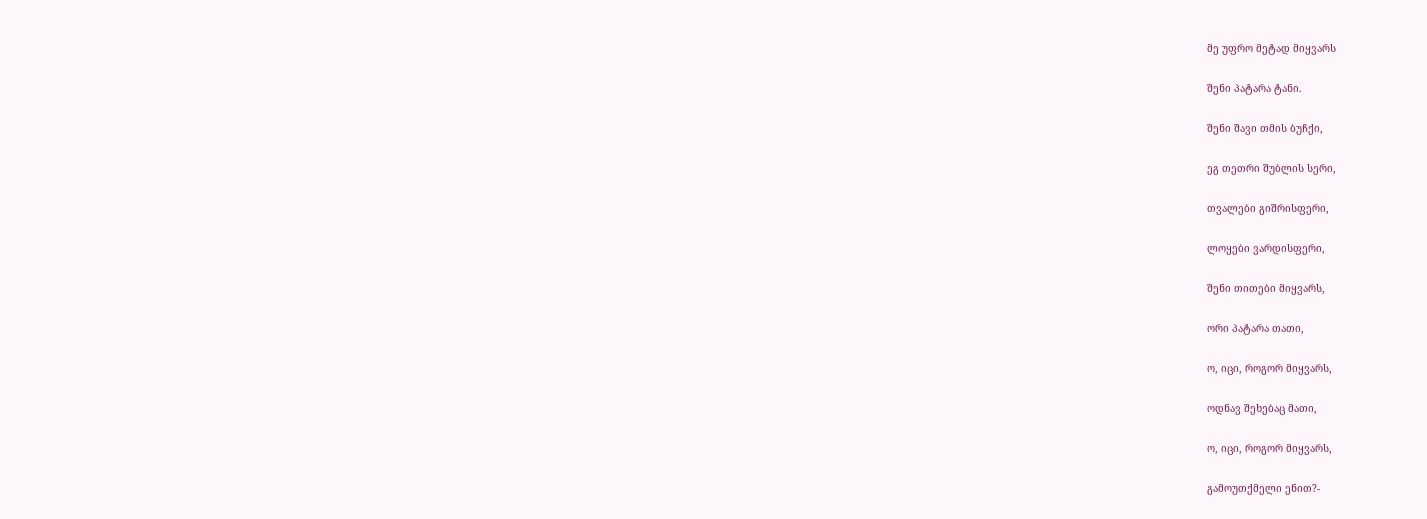მე უფრო მეტად მიყვარს

შენი პატარა ტანი.

შენი შავი თმის ბუჩქი,

ეგ თეთრი შუბლის სერი,

თვალები გიშრისფერი,

ლოყები ვარდისფერი,

შენი თითები მიყვარს,

ორი პატარა თათი,

ო, იცი, როგორ მიყვარს,

ოდნავ შეხებაც მათი,

ო, იცი, როგორ მიყვარს,

გამოუთქმელი ენით?-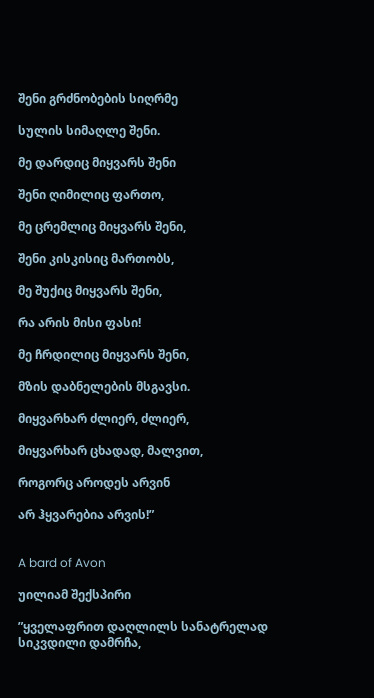შენი გრძნობების სიღრმე

სულის სიმაღლე შენი.

მე დარდიც მიყვარს შენი

შენი ღიმილიც ფართო,

მე ცრემლიც მიყვარს შენი,

შენი კისკისიც მართობს,

მე შუქიც მიყვარს შენი,

რა არის მისი ფასი!

მე ჩრდილიც მიყვარს შენი,

მზის დაბნელების მსგავსი.

მიყვარხარ ძლიერ, ძლიერ,

მიყვარხარ ცხადად, მალვით,

როგორც აროდეს არვინ

არ ჰყვარებია არვის!”


A bard of Avon

უილიამ შექსპირი

”ყველაფრით დაღლილს სანატრელად სიკვდილი დამრჩა,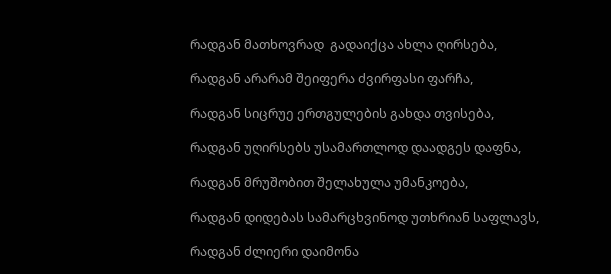რადგან მათხოვრად  გადაიქცა ახლა ღირსება,

რადგან არარამ შეიფერა ძვირფასი ფარჩა,

რადგან სიცრუე ერთგულების გახდა თვისება,

რადგან უღირსებს უსამართლოდ დაადგეს დაფნა,

რადგან მრუშობით შელახულა უმანკოება,

რადგან დიდებას სამარცხვინოდ უთხრიან საფლავს,

რადგან ძლიერი დაიმონა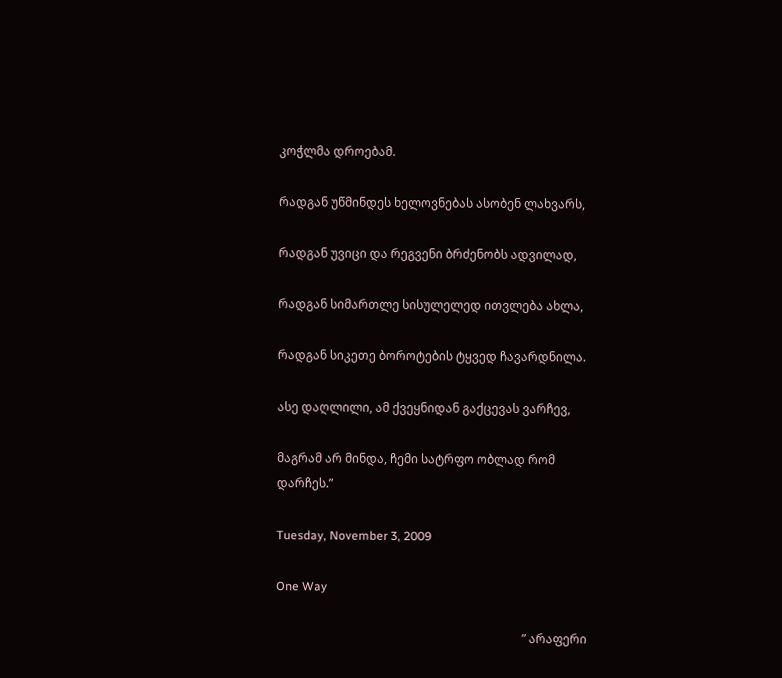კოჭლმა დროებამ.

რადგან უწმინდეს ხელოვნებას ასობენ ლახვარს,

რადგან უვიცი და რეგვენი ბრძენობს ადვილად,

რადგან სიმართლე სისულელედ ითვლება ახლა,

რადგან სიკეთე ბოროტების ტყვედ ჩავარდნილა.

ასე დაღლილი, ამ ქვეყნიდან გაქცევას ვარჩევ,

მაგრამ არ მინდა, ჩემი სატრფო ობლად რომ დარჩეს.”

Tuesday, November 3, 2009

One Way

                                                                                  ” არაფერი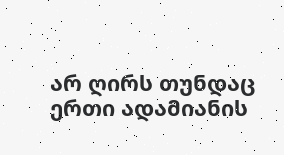არ ღირს თუნდაც ერთი ადამიანის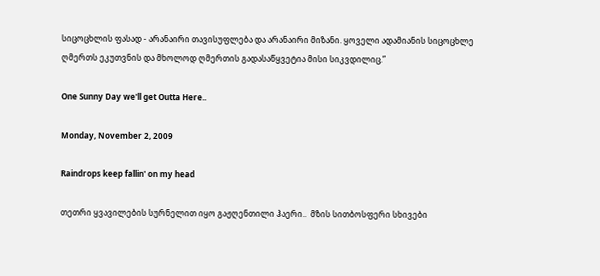სიცოცხლის ფასად - არანაირი თავისუფლება და არანაირი მიზანი. ყოველი ადამიანის სიცოცხლე ღმერთს ეკუთვნის და მხოლოდ ღმერთის გადასაწყვეტია მისი სიკვდილიც.”

One Sunny Day we'll get Outta Here..

Monday, November 2, 2009

Raindrops keep fallin' on my head

თეთრი ყვავილების სურნელით იყო გაჟღენთილი ჰაერი..  მზის სითბოსფერი სხივები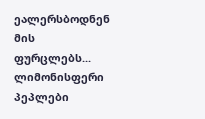ეალერსბოდნენ მის ფურცლებს... ლიმონისფერი პეპლები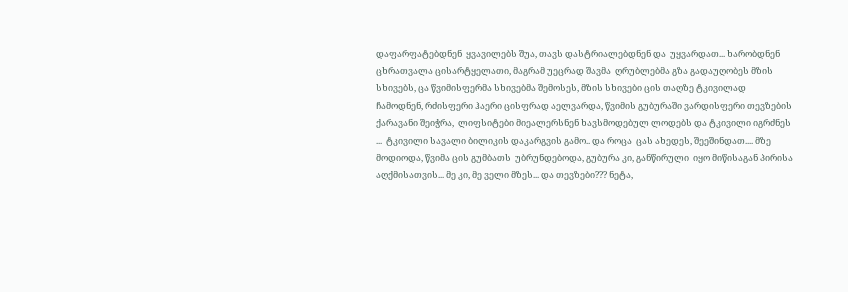დაფარფატებდნენ  ყვავილებს შუა, თავს დასტრიალებდნენ და  უყვარდათ... ხარობდნენ ცხრათვალა ცისარტყელათი, მაგრამ უეცრად შავმა  ღრუბლებმა გზა გადაუღობეს მზის სხივებს, ცა წვიმისფერმა სხივებმა შემოსეს, მზის სხივები ცის თაღზე ტკივილად ჩამოდნენ, რძისფერი ჰაერი ცისფრად აელვარდა, წვიმის გუბურაში ვარდისფერი თევზების ქარავანი შეიჭრა,  ლიფსიტები მიეალერსნენ ხავსმოდებულ ლოდებს და ტკივილი იგრძნეს ...  ტკივილი სავალი ბილიკის დაკარგვის გამო.. და როცა  ცას ახედეს, შეეშინდათ.... მზე მოდიოდა, წვიმა ცის გუმბათს  უბრუნდებოდა, გუბურა კი, განწირული  იყო მიწისაგან პირისა აღქმისათვის... მე კი, მე ველი მზეს... და თევზები??? ნეტა,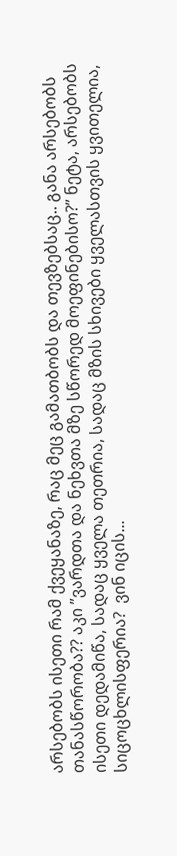არსებობს ისეთი რამ ქვეყანაზე, რაც მეც გამათბობს და თევზებსაც.. განა არსებობს თანასწორობა?? აკი ”ვარდთა და ნეხვთა მზე სწორედ მოეფინებისო?” ნეტა, არსებობს ისეთი დედამიწა, სადაც ყველა თეთრია, სადაც მზის სხივები ყველასთვის ყვითელია, სიცოცხლისფერია?  ვინ იცის...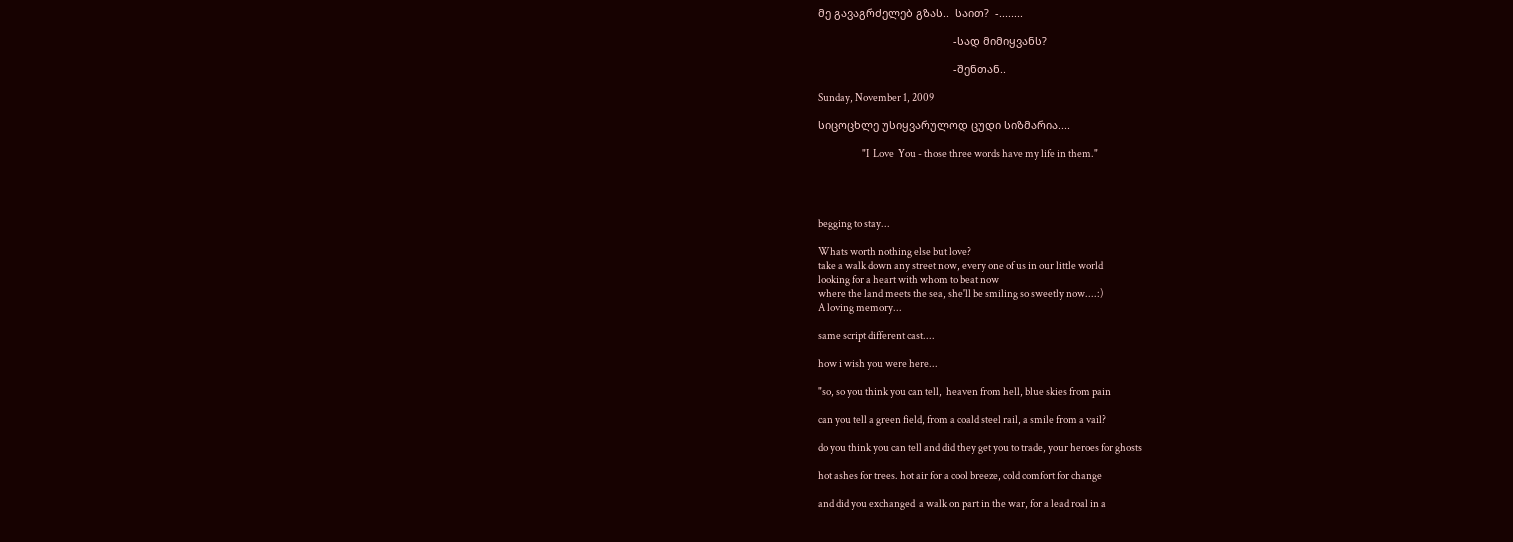მე გავაგრძელებ გზას..  საით?  -........

                                             -სად მიმიყვანს?

                                             -შენთან..

Sunday, November 1, 2009

სიცოცხლე უსიყვარულოდ ცუდი სიზმარია....

                      "I  Love  You - those three words have my life in them."




begging to stay...

Whats worth nothing else but love?
take a walk down any street now, every one of us in our little world
looking for a heart with whom to beat now
where the land meets the sea, she'll be smiling so sweetly now....:)
A loving memory...

same script different cast....

how i wish you were here...

"so, so you think you can tell,  heaven from hell, blue skies from pain

can you tell a green field, from a coald steel rail, a smile from a vail?

do you think you can tell and did they get you to trade, your heroes for ghosts

hot ashes for trees. hot air for a cool breeze, cold comfort for change

and did you exchanged  a walk on part in the war, for a lead roal in a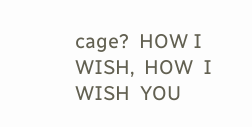cage?  HOW I WISH,  HOW  I  WISH  YOU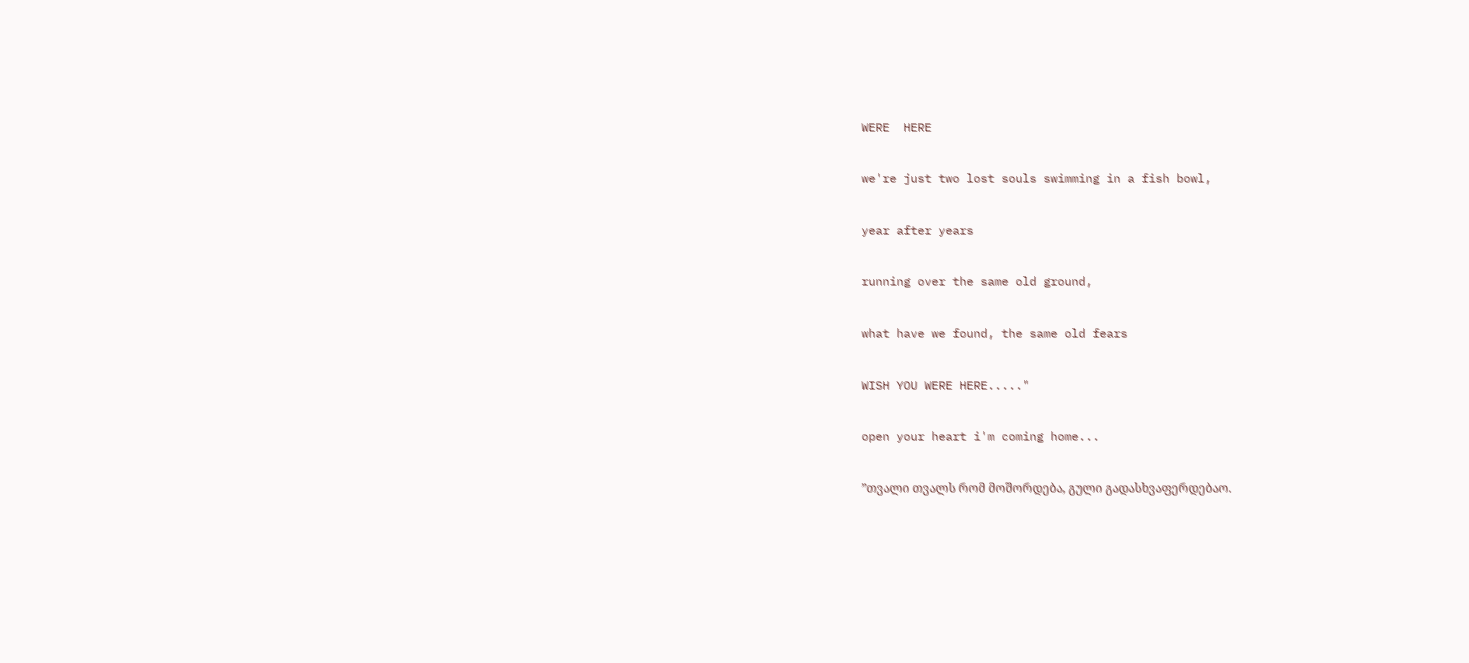WERE  HERE

we're just two lost souls swimming in a fish bowl,

year after years

running over the same old ground,

what have we found, the same old fears

WISH YOU WERE HERE....."

open your heart i'm coming home...

”თვალი თვალს რომ მოშორდება, გული გადასხვაფერდებაო.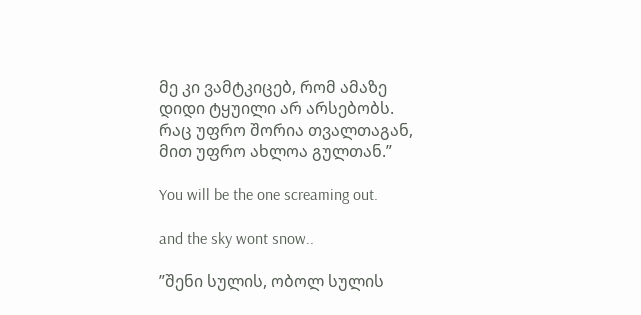მე კი ვამტკიცებ, რომ ამაზე დიდი ტყუილი არ არსებობს. რაც უფრო შორია თვალთაგან, მით უფრო ახლოა გულთან.”

You will be the one screaming out.

and the sky wont snow..

”შენი სულის, ობოლ სულის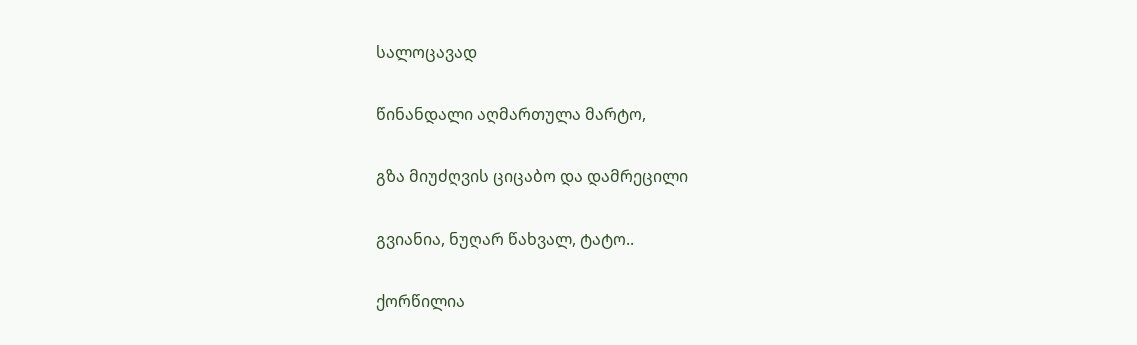სალოცავად

წინანდალი აღმართულა მარტო,

გზა მიუძღვის ციცაბო და დამრეცილი

გვიანია, ნუღარ წახვალ, ტატო..

ქორწილია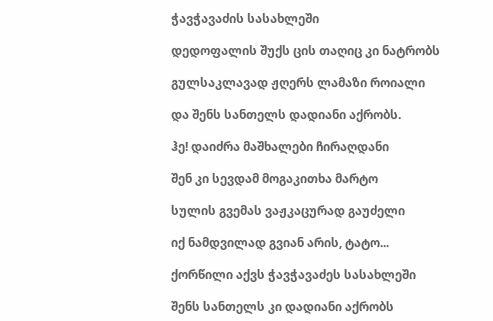ჭავჭავაძის სასახლეში

დედოფალის შუქს ცის თაღიც კი ნატრობს

გულსაკლავად ჟღერს ლამაზი როიალი

და შენს სანთელს დადიანი აქრობს.

ჰე! დაიძრა მაშხალები ჩირაღდანი

შენ კი სევდამ მოგაკითხა მარტო

სულის გვემას ვაჟკაცურად გაუძელი

იქ ნამდვილად გვიან არის, ტატო...

ქორწილი აქვს ჭავჭავაძეს სასახლეში

შენს სანთელს კი დადიანი აქრობს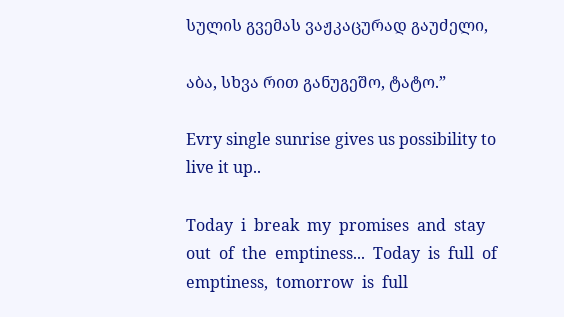სულის გვემას ვაჟკაცურად გაუძელი,

აბა, სხვა რით განუგეშო, ტატო.”

Evry single sunrise gives us possibility to live it up..

Today  i  break  my  promises  and  stay  out  of  the  emptiness...  Today  is  full  of  emptiness,  tomorrow  is  full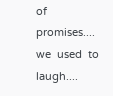of  promises....  we  used  to  laugh....